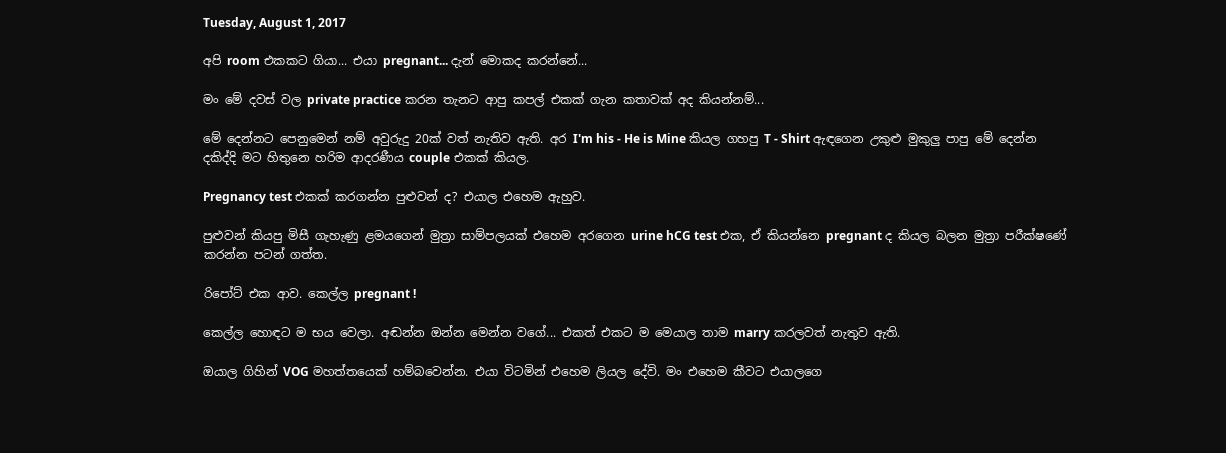Tuesday, August 1, 2017

අපි room එකකට ගියා... එයා pregnant... දැන් මොකද කරන්නේ...

මං මේ දවස් වල private practice කරන තැනට ආපු කපල් එකක් ගැන කතාවක් අද කියන්නම්...

මේ දෙන්නට පෙනුමෙන් නම් අවුරුදු 20ක් වත් නැතිව ඇති. අර I'm his - He is Mine කියල ගහපු T - Shirt ඇඳගෙන උකුළු මුකුලු පාපු මේ දෙන්න දකිද්දි මට හිතුනෙ හරිම ආදරණීය couple එකක් කියල.

Pregnancy test එකක් කරගන්න පුළුවන් ද? එයාල එහෙම ඇහුව.

පුළුවන් කියපු මිසී ගැහැණු ළමයගෙන් මුත්‍රා සාම්පලයක් එහෙම අරගෙන urine hCG test එක, ඒ කියන්නෙ pregnant ද කියල බලන මුත්‍රා පරීක්ෂණේ කරන්න පටන් ගත්ත.

රිපෝට් එක ආව. කෙල්ල pregnant !

කෙල්ල හොඳට ම භය වෙලා. අඬන්න ඔන්න මෙන්න වගේ... එකත් එකට ම මෙයාල තාම marry කරලවත් නැතුව ඇති.

ඔයාල ගිහින් VOG මහත්තයෙක් හම්බවෙන්න. එයා විටමින් එහෙම ලියල දේවි. මං එහෙම කීවට එයාලගෙ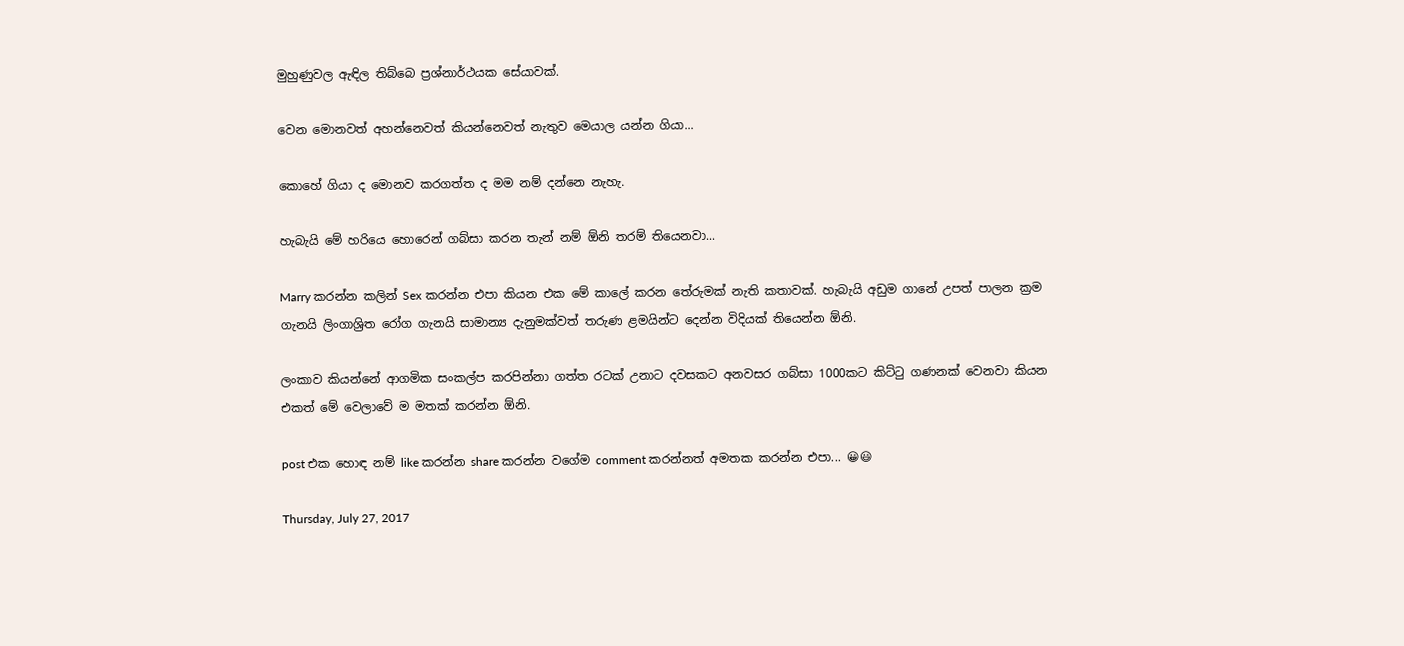මුහුණුවල ඇඳිල තිබ්බෙ ප්‍රශ්නාර්ථයක සේයාවක්.

වෙන මොනවත් අහන්නෙවත් කියන්නෙවත් නැතුව මෙයාල යන්න ගියා...

කොහේ ගියා ද මොනව කරගත්ත ද මම නම් දන්නෙ නැහැ.

හැබැයි මේ හරියෙ හොරෙන් ගබ්සා කරන තැන් නම් ඕනි තරම් තියෙනවා...

Marry කරන්න කලින් Sex කරන්න එපා කියන එක මේ කාලේ කරන තේරුමක් නැති කතාවක්. හැබැයි අඩුම ගානේ උපත් පාලන ක්‍රම ගැනයි ලිංගාශ්‍රිත රෝග ගැනයි සාමාන්‍ය දැනුමක්වත් තරුණ ළමයින්ට දෙන්න විදියක් තියෙන්න ඕනි.

ලංකාව කියන්නේ ආගමික සංකල්ප කරපින්නා ගත්ත රටක් උනාට දවසකට අනවසර ගබ්සා 1000කට කිට්ටු ගණනක් වෙනවා කියන එකත් මේ වෙලාවේ ම මතක් කරන්න ඕනි.

post එක හොඳ නම් like කරන්න share කරන්න වගේම comment කරන්නත් අමතක කරන්න එපා... 😀😃

Thursday, July 27, 2017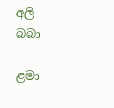අලි බබා

ළමා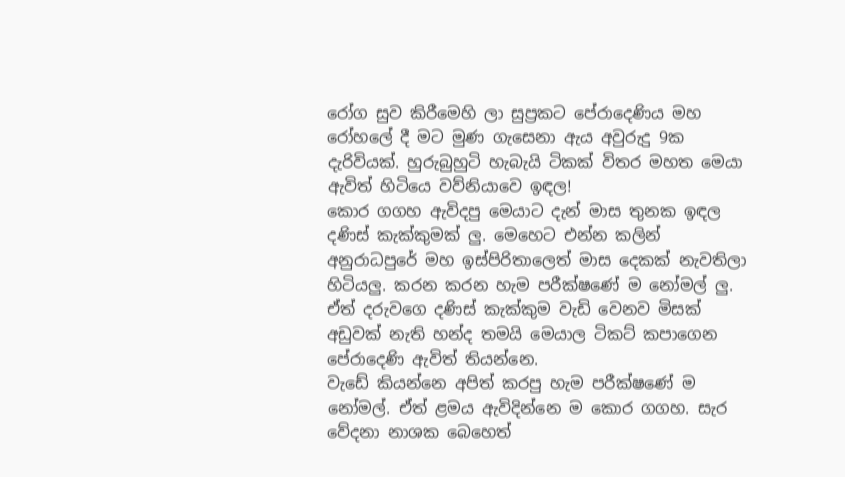රෝග සුව කිරීමෙහි ලා සුප්‍රකට පේරාදෙණිය මහ රෝහලේ දී මට මුණ ගැසෙනා ඇය අවුරුදු 9ක දැරිවියක්. හුරුබුහුටි හැබැයි ටිකක් විතර මහත මෙයා ඇවිත් හිටියෙ වව්නියාවෙ ඉඳල!
කොර ගගහ ඇවිදපු මෙයාට දැන් මාස තුනක ඉඳල දණිස් කැක්කුමක් ලු. මෙහෙට එන්න කලින් අනුරාධපුරේ මහ ඉස්පිරිතාලෙත් මාස දෙකක් නැවතිලා හිටියලු. කරන කරන හැම පරීක්ෂණේ ම නෝමල් ලු. ඒත් දරුවගෙ දණිස් කැක්කුම වැඩි වෙනව මිසක් අඩුවක් නැති හන්ද තමයි මෙයාල ටිකට් කපාගෙන පේරාදෙණි ඇවිත් තියන්නෙ.
වැඩේ කියන්නෙ අපිත් කරපු හැම පරීක්ෂණේ ම නෝමල්. ඒත් ළමය ඇවිදින්නෙ ම කොර ගගහ. සැර වේදනා නාශක බෙහෙත්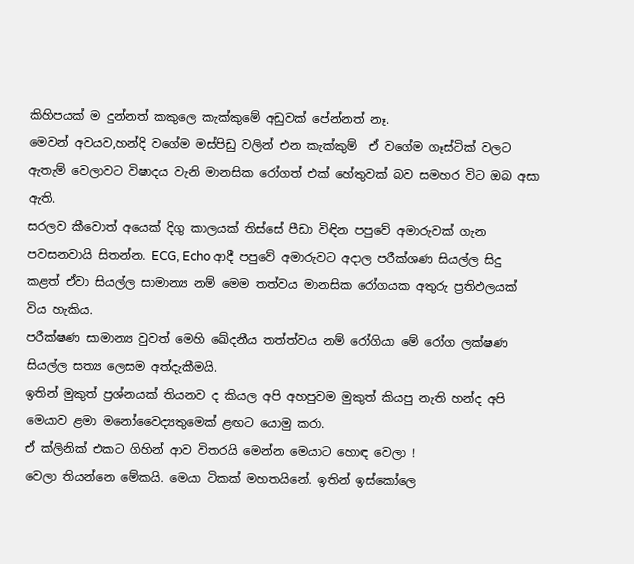කිහිපයක් ම දුන්නත් කකුලෙ කැක්කුමේ අඩුවක් පේන්නත් නෑ.
මෙවන් අවයව,හන්දි වගේම මස්පිඩු වලින් එන කැක්කුම්  ඒ වගේම ගෑස්ටික් වලට ඇතැම් වෙලාවට විෂාදය වැනි මානසික රෝගත් එක් හේතුවක් බව සමහර විට ඔබ අසා ඇති.
සරලව කීවොත් අයෙක් දිගු කාලයක් තිස්සේ පීඩා විඳින පපුවේ අමාරුවක් ගැන පවසනවායි සිතන්න. ECG, Echo ආදී පපුවේ අමාරුවට අදාල පරීක්ශණ සියල්ල සිදු කළත් ඒවා සියල්ල සාමාන්‍ය නම් මෙම තත්වය මානසික රෝගයක අතුරු ප්‍රතිඵලයක් විය හැකිය.
පරීක්ෂණ සාමාන්‍ය වුවත් මෙහි ඛේදනීය තත්ත්වය නම් රෝගියා මේ රෝග ලක්ෂණ සියල්ල සත්‍ය ලෙසම අත්දැකීමයි.
ඉතින් මුකුත් ප්‍රශ්නයක් තියනව ද කියල අපි අහපුවම මුකුත් කියපු නැති හන්ද අපි මෙයාව ළමා මනෝවෛද්‍යතුමෙක් ළඟට යොමු කරා.
ඒ ක්ලිනික් එකට ගිහින් ආව විතරයි මෙන්න මෙයාට හොඳ වෙලා !
වෙලා තියන්නෙ මේකයි. මෙයා ටිකක් මහතයිනේ. ඉතින් ඉස්කෝලෙ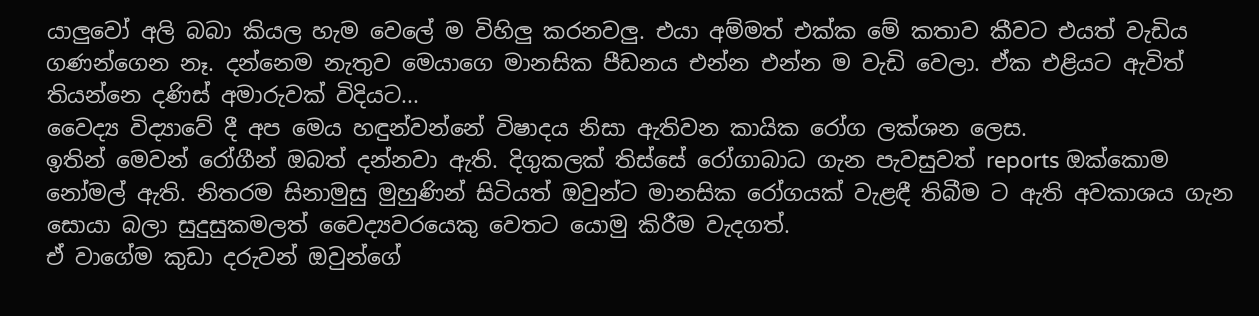යාලුවෝ අලි බබා කියල හැම වෙලේ ම විහිලු කරනවලු. එයා අම්මත් එක්ක මේ කතාව කීවට එයත් වැඩිය ගණන්ගෙන නෑ. දන්නෙම නැතුව මෙයාගෙ මානසික පීඩනය එන්න එන්න ම වැඩි වෙලා. ඒක එළියට ඇවිත් තියන්නෙ දණිස් අමාරුවක් විදියට...
වෛද්‍ය විද්‍යාවේ දී අප මෙය හඳුන්වන්නේ විෂාදය නිසා ඇතිවන කායික රෝග ලක්ශන ලෙස.
ඉතින් මෙවන් රෝගීන් ඔබත් දන්නවා ඇති. දිගුකලක් තිස්සේ රෝගාබාධ ගැන පැවසුවත් reports ඔක්කොම නෝමල් ඇති. නිතරම සිනාමුසු මුහුණින් සිටියත් ඔවුන්ට මානසික රෝගයක් වැළඳී තිබීම ට ඇති අවකාශය ගැන සොයා බලා සුදුසුකමලත් වෛද්‍යවරයෙකු වෙතට යොමු කිරීම වැදගත්.
ඒ වාගේම කුඩා දරුවන් ඔවුන්ගේ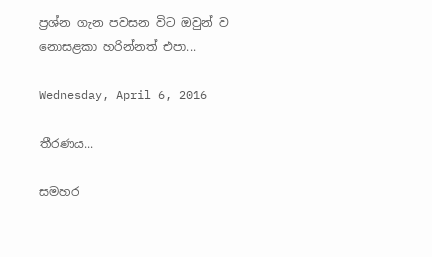ප්‍රශ්න ගැන පවසන විට ඔවුන් ව නොසළකා හරින්නත් එපා...

Wednesday, April 6, 2016

තීරණය...

සමහර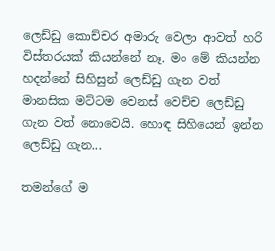ලෙඩ්ඩු කොච්චර අමාරු වෙලා ආවත් හරි විස්තරයක් කියන්නේ නෑ. මං මේ කියන්න හදන්නේ සිහිසුන් ලෙඩ්ඩු ගැන වත් මානසික මට්ටම වෙනස් වෙච්ච ලෙඩ්ඩු ගැන වත් නොවෙයි. හොඳ සිහියෙන් ඉන්න ලෙඩ්ඩු ගැන...

තමන්ගේ ම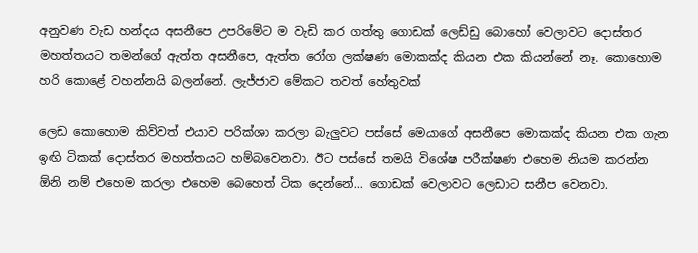අනුවණ වැඩ හන්දය අසනීපෙ උපරිමේට ම වැඩි කර ගත්තු ගොඩක් ලෙඩ්ඩු බොහෝ වෙලාවට දොස්තර මහත්තයට තමන්ගේ ඇත්ත අසනීපෙ, ඇත්ත රෝග ලක්ෂණ මොකක්ද කියන එක කියන්නේ නෑ. කොහොම හරි කොළේ වහන්නයි බලන්නේ. ලැජ්ජාව මේකට තවත් හේතුවක්

ලෙඩ කොහොම කිව්වත් එයාව පරික්ශා කරලා බැලුවට පස්සේ මෙයාගේ අසනීපෙ මොකක්ද කියන එක ගැන ඉඟි ටිකක් දොස්තර මහත්තයට හම්බවෙනවා. ඊට පස්සේ තමයි විශේෂ පරීක්ෂණ එහෙම නියම කරන්න ඕනි නම් එහෙම කරලා එහෙම බෙහෙත් ටික දෙන්නේ... ගොඩක් වෙලාවට ලෙඩාට සනීප වෙනවා.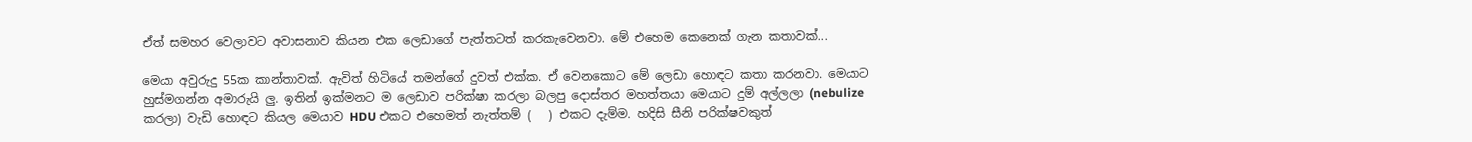ඒත් සමහර වෙලාවට අවාසනාව කියන එක ලෙඩාගේ පැත්තටත් කරකැවෙනවා. මේ එහෙම කෙනෙක් ගැන කතාවක්...

මෙයා අවුරුදු 55ක කාන්තාවක්. ඇවිත් හිටියේ තමන්ගේ දුවත් එක්ක. ඒ වෙනකොට මේ ලෙඩා හොඳට කතා කරනවා. මෙයාට හුස්මගන්න අමාරුයි ලු. ඉතින් ඉක්මනට ම ලෙඩාව පරික්ෂා කරලා බලපු දොස්තර මහත්තයා මෙයාට දුම් අල්ලලා (nebulize කරලා) වැඩි හොඳට කියල මෙයාව HDU එකට එහෙමත් නැත්තම් (   ) එකට දැම්ම. හදිසි සීනි පරික්ෂවකුත්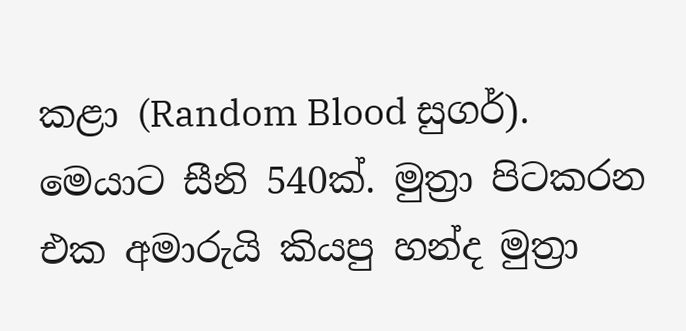කළා (Random Blood සුගර්). මෙයාට සීනි 540ක්. මුත්‍රා පිටකරන එක අමාරුයි කියපු හන්ද මුත්‍රා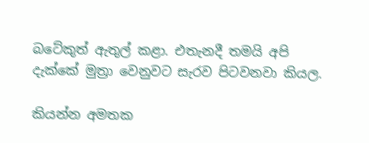බටේකුත් ඇතුල් කළා. එතැනදී තමයි අපි දැක්කේ මුත්‍රා වෙනුවට සැරව පිටවනවා කියල.

කියන්න අමතක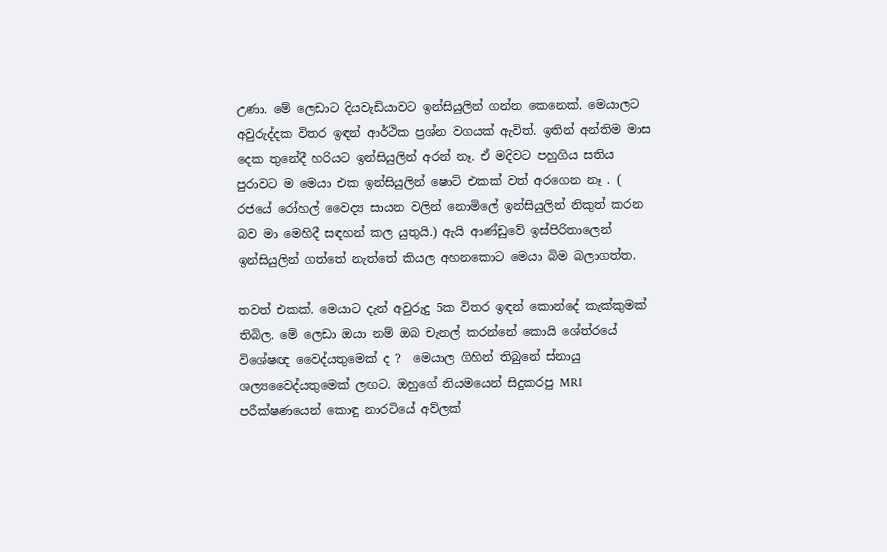උණා. මේ ලෙඩාට දියවැඩියාවට ඉන්සියුලින් ගන්න කෙනෙක්. මෙයාලට අවුරුද්දක විතර ඉඳන් ආර්ථික ප්‍රශ්න වගයක් ඇවිත්. ඉතින් අන්තිම මාස දෙක තුනේදී හරියට ඉන්සියුලින් අරන් නෑ. ඒ මදිවට පහුගිය සතිය පුරාවට ම මෙයා එක ඉන්සියුලින් ෂොට් එකක් වත් අරගෙන නෑ . ( රජයේ රෝහල් වෛද්‍ය සායන වලින් නොමිලේ ඉන්සියුලින් නිකුත් කරන බව මා මෙහිදී සඳහන් කල යුතුයි.) ඇයි ආණ්ඩුවේ ඉස්පිරිතාලෙන් ඉන්සියුලින් ගත්තේ නැත්තේ කියල අහනකොට මෙයා බිම බලාගත්ත.

තවත් එකක්. මෙයාට දැන් අවුරුදු 5ක විතර ඉඳන් කොන්දේ කැක්කුමක් තිබිල. මේ ලෙඩා ඔයා නම් ඔබ චැනල් කරන්නේ කොයි ශේත්රයේ විශේෂඥ වෛද්යතුමෙක් ද ?  මෙයාල ගිහින් තිබුනේ ස්නායු ශල්‍යවෛද්යතුමෙක් ලඟට. ඔහුගේ නියමයෙන් සිදුකරපු MRI පරීක්ෂණයෙන් කොඳු නාරටියේ අව්ලක්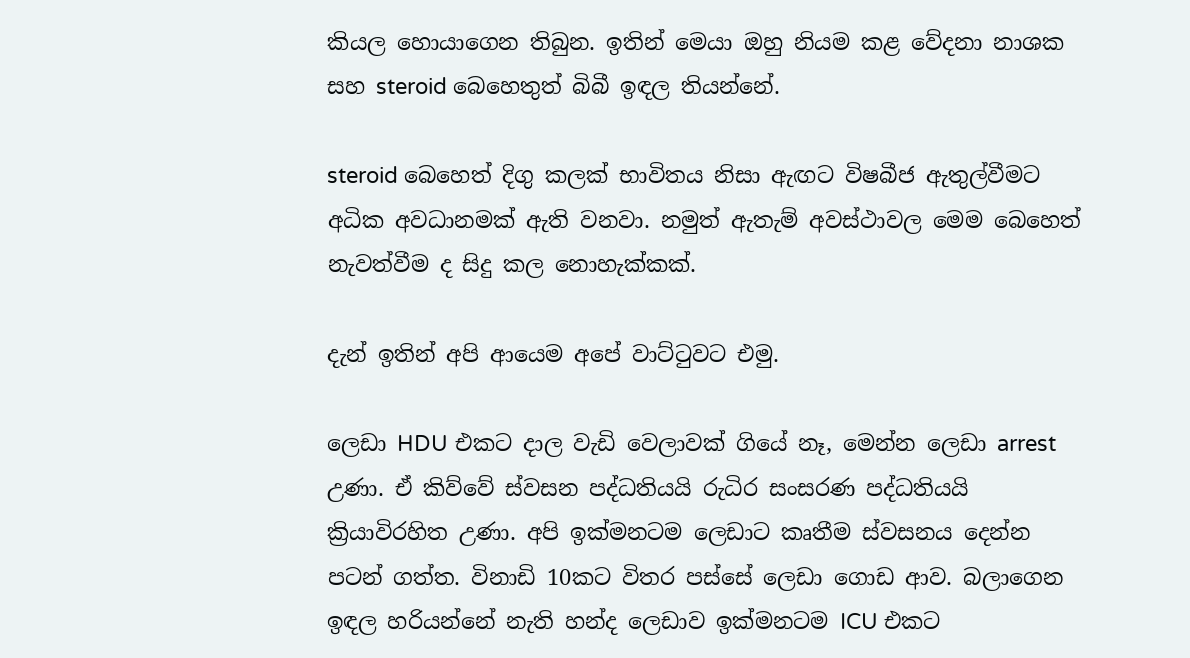කියල හොයාගෙන තිබුන. ඉතින් මෙයා ඔහු නියම කළ වේදනා නාශක සහ steroid බෙහෙතුත් බිබී ඉඳල තියන්නේ.

steroid බෙහෙත් දිගු කලක් භාවිතය නිසා ඇඟට විෂබීජ ඇතුල්වීමට අධික අවධානමක් ඇති වනවා. නමුත් ඇතැම් අවස්ථාවල මෙම බෙහෙත් නැවත්වීම ද සිදු කල නොහැක්කක්.

දැන් ඉතින් අපි ආයෙම අපේ වාට්ටුවට එමු.

ලෙඩා HDU එකට දාල වැඩි වෙලාවක් ගියේ නෑ, මෙන්න ලෙඩා arrest උණා. ඒ කිව්වේ ස්වසන පද්ධතියයි රුධිර සංසරණ පද්ධතියයි ක්‍රියාවිරහිත උණා. අපි ඉක්මනටම ලෙඩාට කෘතීම ස්වසනය දෙන්න පටන් ගත්ත. විනාඩි 10කට විතර පස්සේ ලෙඩා ගොඩ ආව. බලාගෙන ඉඳල හරියන්නේ නැති හන්ද ලෙඩාව ඉක්මනටම ICU එකට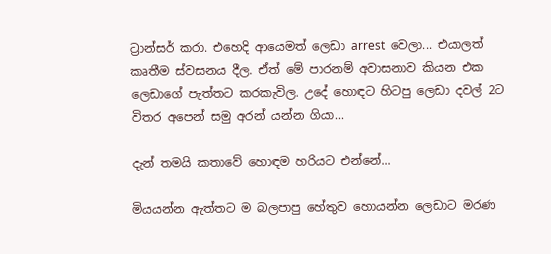ට්‍රාන්සර් කරා. එහෙදි ආයෙමත් ලෙඩා arrest  වෙලා... එයාලත් කෘතීම ස්වසනය දීල. ඒත් මේ පාරනම් අවාසනාව කියන එක ලෙඩාගේ පැත්තට කරකැවිල. උදේ හොඳට හිටපු ලෙඩා දවල් 2ට විතර අපෙන් සමු අරන් යන්න ගියා...

දැන් තමයි කතාවේ හොඳම හරියට එන්නේ...

මියයන්න ඇත්තට ම බලපාපු හේතුව හොයන්න ලෙඩාට මරණ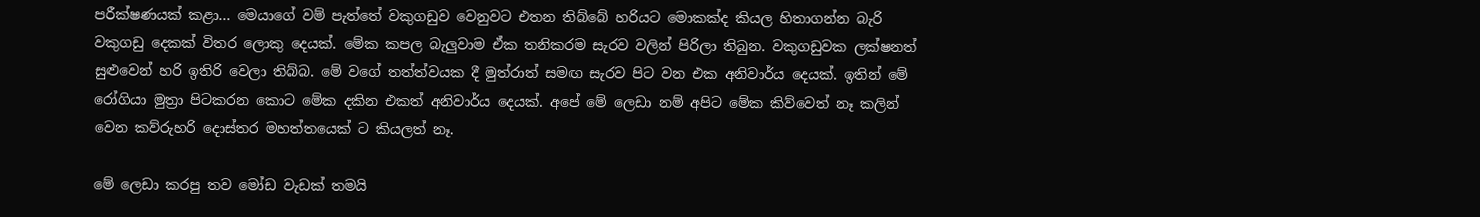පරීක්ෂණයක් කළා... මෙයාගේ වම් පැත්තේ වකුගඩුව වෙනුවට එතන තිබ්බේ හරියට මොකක්ද කියල හිතාගන්න බැරි වකුගඩු දෙකක් විතර ලොකු දෙයක්. මේක කපල බැලුවාම ඒක තනිකරම සැරව වලින් පිරිලා තිබුන. වකුගඩුවක ලක්ෂනත් සුළුවෙන් හරි ඉතිරි වෙලා තිබ්බ. මේ වගේ තත්ත්වයක දී මුත්රාත් සමඟ සැරව පිට වන එක අනිවාර්ය දෙයක්. ඉතින් මේ රෝගියා මුත්‍රා පිටකරන කොට මේක දකින එකත් අනිවාර්ය දෙයක්. අපේ මේ ලෙඩා නම් අපිට මේක කිව්වෙත් නෑ කලින් වෙන කව්රුහරි දොස්තර මහත්තයෙක් ට කියලත් නෑ.

මේ ලෙඩා කරපු තව මෝඩ වැඩක් තමයි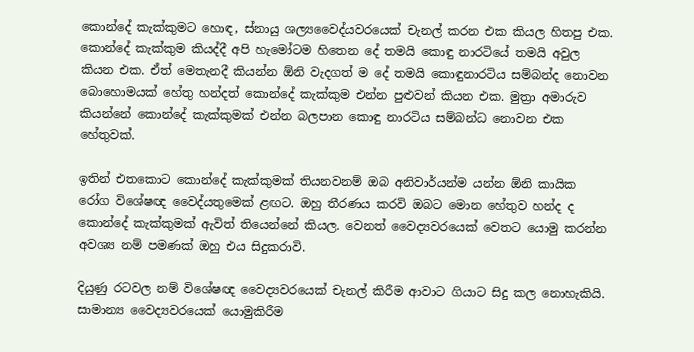කොන්දේ කැක්කුමට හොඳ, ස්නායු ශල්‍යවෛද්යවරයෙක් චැනල් කරන එක කියල හිතපු එක. කොන්දේ කැක්කුම කියද්දී අපි හැමෝටම හිතෙන දේ තමයි කොඳු නාරටියේ තමයි අවුල කියන එක. ඒත් මෙතැනදී කියන්න ඕනි වැදගත් ම දේ තමයි කොඳුනාරටිය සම්බන්ද නොවන බොහොමයක් හේතු හන්දත් කොන්දේ කැක්කුම එන්න පුළුවන් කියන එක. මුත්‍රා අමාරුව කියන්නේ කොන්දේ කැක්කුමක් එන්න බලපාන කොඳු නාරටිය සම්බන්ධ නොවන එක හේතුවක්.

ඉතින් එතකොට කොන්දේ කැක්කුමක් තියනවනම් ඔබ අනිවාර්යන්ම යන්න ඕනි කායික රෝග විශේෂඥ වෛද්යතුමෙක් ළඟට. ඔහු තීරණය කරවි ඔබට මොන හේතුව හන්ද ද කොන්දේ කැක්කුමක් ඇවිත් තියෙන්නේ කියල. වෙනත් වෛද්‍යවරයෙක් වෙතට යොමු කරන්න අවශ්‍ය නම් පමණක් ඔහු එය සිදුකරාවි.

දියුණු රටවල නම් විශේෂඥ වෛද්‍යවරයෙක් චැනල් කිරීම ආවාට ගියාට සිදු කල නොහැකියි. සාමාන්‍ය වෛද්‍යවරයෙක් යොමුකිරීම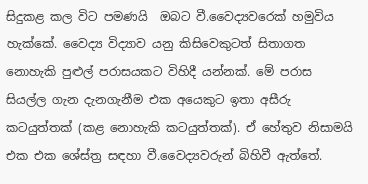සිදුකළ කල විට පමණයි  ඔබට වී.වෛද්‍යවරෙක් හමුවිය හැක්කේ. වෛද්‍ය විද්‍යාව යනු කිසිවෙකුටත් සිතාගත නොහැකි පුළුල් පරාසයකට විහිදී යන්නක්. මේ පරාස සියල්ල ගැන දැනගැනීම එක අයෙකුට ඉතා අසීරු කටයුත්තක් (කළ නොහැකි කටයුත්තක්). ඒ හේතුව නිසාමයි එක එක ශේස්ත්‍ර සඳහා වී.වෛද්‍යවරුන් බිහිවී ඇත්තේ.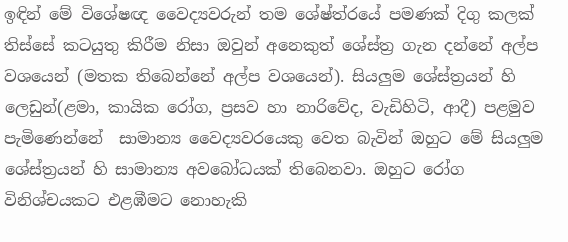ඉඳින් මේ විශේෂඥ වෛද්‍යවරුන් තම ශේෂ්ත්රයේ පමණක් දිගු කලක් තිස්සේ කටයුතු කිරීම නිසා ඔවුන් අනෙකුත් ශේස්ත්‍ර ගැන දන්නේ අල්ප වශයෙන් (මතක තිබෙන්නේ අල්ප වශයෙන්). සියලුම ශේස්ත්‍රයන් හි ලෙඩුන්(ළමා, කායික රෝග, ප්‍රසව හා නාරිවේද, වැඩිහිටි, ආදී) පළමුව පැමිණෙන්නේ  සාමාන්‍ය වෛද්‍යවරයෙකු වෙත බැවින් ඔහුට මේ සියලුම ශේස්ත්‍රයන් හි සාමාන්‍ය අවබෝධයක් තිබෙනවා. ඔහුට රෝග විනිශ්චයකට එළඹීමට නොහැකි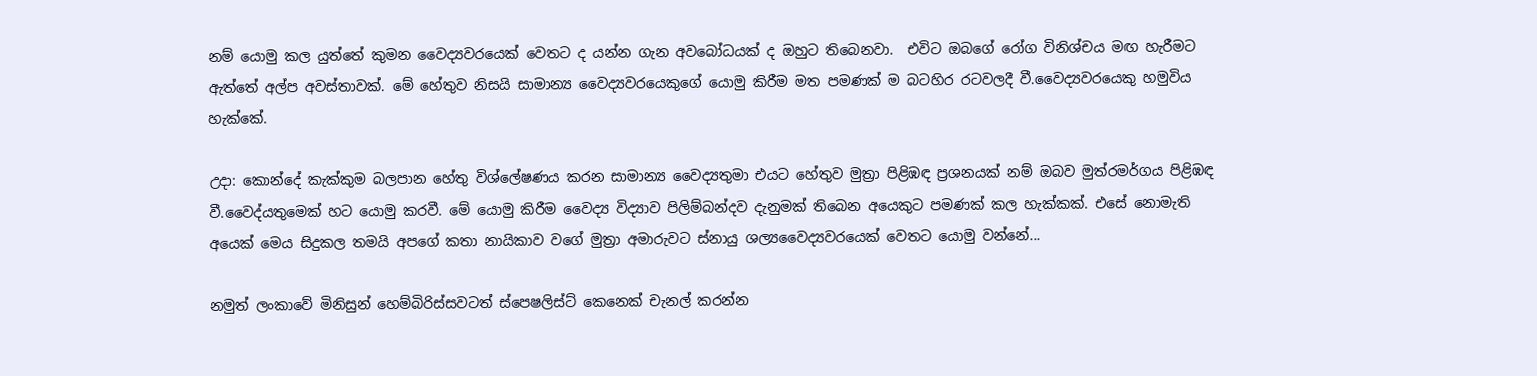නම් යොමු කල යුත්තේ කුමන වෛද්‍යවරයෙක් වෙතට ද යන්න ගැන අවබෝධයක් ද ඔහුට තිබෙනවා.  එවිට ඔබගේ රෝග විනිශ්චය මඟ හැරීමට ඇත්තේ අල්ප අවස්තාවක්. මේ හේතුව නිසයි සාමාන්‍ය වෛද්‍යවරයෙකුගේ යොමු කිරීම මත පමණක් ම බටහිර රටවලදී වී.වෛද්‍යවරයෙකු හමුවිය හැක්කේ.

උදා: කොන්දේ කැක්කුම බලපාන හේතු විශ්ලේෂණය කරන සාමාන්‍ය වෛද්‍යතුමා එයට හේතුව මුත්‍රා පිළිඹඳ ප්‍රශනයක් නම් ඔබව මුත්රමර්ගය පිළිඹඳ වී.වෛද්යතුමෙක් හට යොමු කරවී. මේ යොමු කිරීම වෛද්‍ය විද්‍යාව පිලිම්බන්දව දැනුමක් තිබෙන අයෙකුට පමණක් කල හැක්කක්. එසේ නොමැති අයෙක් මෙය සිදුකල තමයි අපගේ කතා නායිකාව වගේ මුත්‍රා අමාරුවට ස්නායු ශල්‍යවෛද්‍යවරයෙක් වෙතට යොමු වන්නේ...

නමුත් ලංකාවේ මිනිසුන් හෙම්බිරිස්සවටත් ස්පෙෂලිස්ට් කෙනෙක් චැනල් කරන්න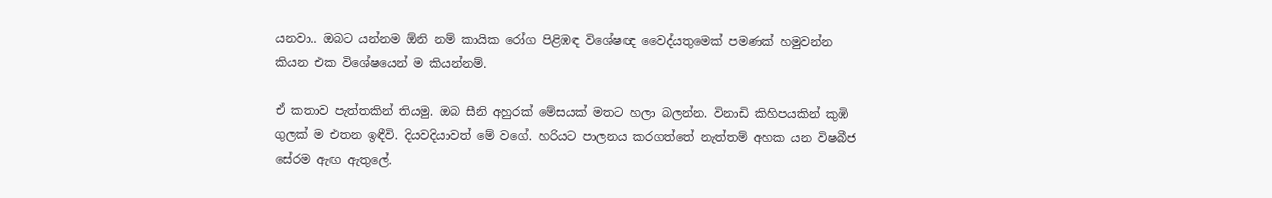යනවා.. ඔබට යන්නම ඕනි නම් කායික රෝග පිළිඹඳ විශේෂඥ වෛද්යතුමෙක් පමණක් හමුවන්න කියන එක විශේෂයෙන් ම කියන්නම්.

ඒ කතාව පැත්තකින් තියමු. ඔබ සීනි අහුරක් මේසයක් මතට හලා බලන්න. විනාඩි කිහිපයකින් කුඹි ගුලක් ම එතන ඉඳීවි. දියවදියාවත් මේ වගේ. හරියට පාලනය කරගත්තේ නැත්තම් අහක යන විෂබීජ සේරම ඇඟ ඇතුලේ.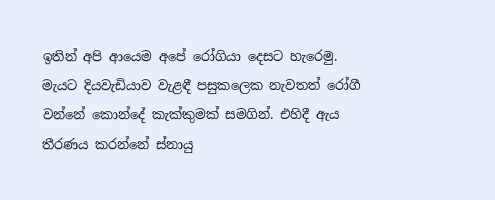ඉතින් අපි ආයෙම අපේ රෝගියා දෙසට හැරෙමු. මැයට දියවැඩියාව වැළඳී පසුකලෙක නැවතත් රෝගී වන්නේ කොන්දේ කැක්කුමක් සමගින්. එහිදී ඇය තීරණය කරන්නේ ස්නායු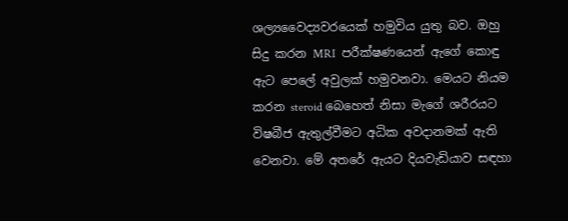ශල්‍යවෛද්‍යවරයෙක් හමුවිය යුතු බව. ඔහු සිදු කරන MRI  පරීක්ෂණයෙන් ඇගේ කොඳු ඇට පෙලේ අවුලක් හමුවනවා. මෙයට නියම කරන steroid බෙහෙත් නිසා මැගේ ශරීරයට විෂබීජ ඇතුල්වීමට අධික අවදානමක් ඇති වෙනවා. මේ අතරේ ඇයට දියවැඩියාව සඳහා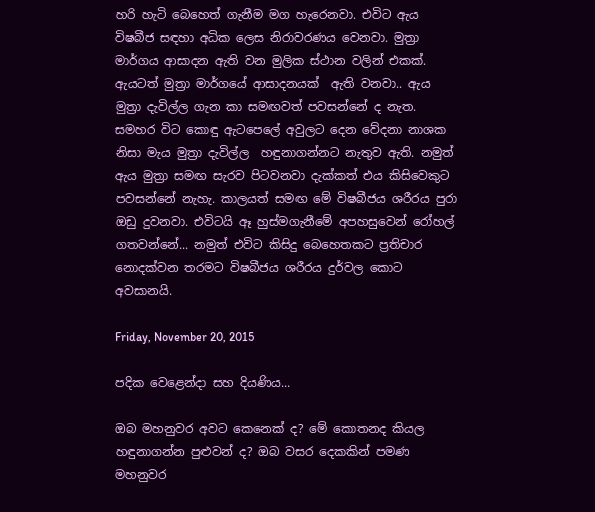හරි හැටි බෙහෙත් ගැනීම මග හැරෙනවා. එවිට ඇය විෂබීජ සඳහා අධික ලෙස නිරාවරණය වෙනවා. මුත්‍රා මාර්ගය ආසාදන ඇති වන මුලික ස්ථාන වලින් එකක්. ඇයටත් මුත්‍රා මාර්ගයේ ආසාදනයක්  ඇති වනවා.. ඇය මුත්‍රා දැවිල්ල ගැන කා සමඟවත් පවසන්නේ ද නැත. සමහර විට කොඳු ඇටපෙලේ අවුලට දෙන වේදනා නාශක නිසා මැය මුත්‍රා දැවිල්ල  හඳුනාගන්නට නැතුව ඇති. නමුත් ඇය මුත්‍රා සමඟ සැරව පිටවනවා දැක්කත් එය කිසිවෙකුට පවසන්නේ නැහැ. කාලයත් සමඟ මේ විෂබීජය ශරීරය පුරා ඔඩු දුවනවා. එවිටයි ඈ හුස්මගැනීමේ අපහසුවෙන් රෝහල් ගතවන්නේ... නමුත් එවිට කිසිදු බෙහෙතකට ප්‍රතිචාර නොදක්වන තරමට විෂබීජය ශරීරය දුර්වල කොට අවසානයි.

Friday, November 20, 2015

පදික වෙළෙන්දා සහ දියණිය...

ඔබ මහනුවර අවට කෙනෙක් ද? මේ කොතනද කියල හඳුනාගන්න පුළුවන් ද? ඔබ වසර දෙකකින් පමණ මහනුවර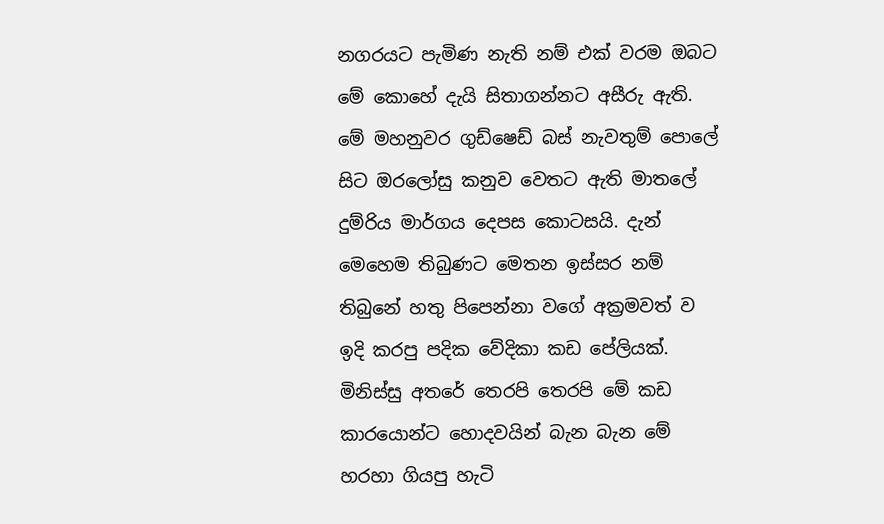නගරයට පැමිණ නැති නම් එක් වරම ඔබට මේ කොහේ දැයි සිතාගන්නට අසීරු ඇති. මේ මහනුවර ගුඩ්ෂෙඩ් බස් නැවතුම් පොලේ සිට ඔරලෝසු කනුව වෙතට ඇති මාතලේ දුම්රිය මාර්ගය දෙපස කොටසයි. දැන් මෙහෙම තිබුණට මෙතන ඉස්සර නම් තිබුනේ හතු පිපෙන්නා වගේ අක්‍රමවත් ව ඉදි කරපු පදික වේදිකා කඩ පේලියක්. මිනිස්සු අතරේ තෙරපි තෙරපි මේ කඩ කාරයොන්ට හොදවයින් බැන බැන මේ හරහා ගියපු හැටි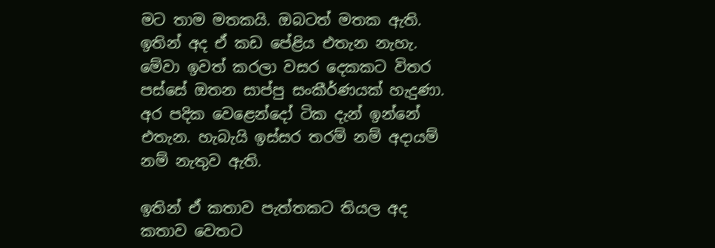මට තාම මතකයි. ඔබටත් මතක ඇති. ඉතින් අද ඒ කඩ පේළිය එතැන නැහැ. මේවා ඉවත් කරලා වසර දෙකකට විතර පස්සේ ඔතන සාප්පු සංකීර්ණයක් හැදුණා. අර පදික වෙළෙන්දෝ ටික දැන් ඉන්නේ එතැන. හැබැයි ඉස්සර තරම් නම් අදායම් නම් නැතුව ඇති.

ඉතින් ඒ කතාව පැත්තකට තියල අද කතාව වෙතට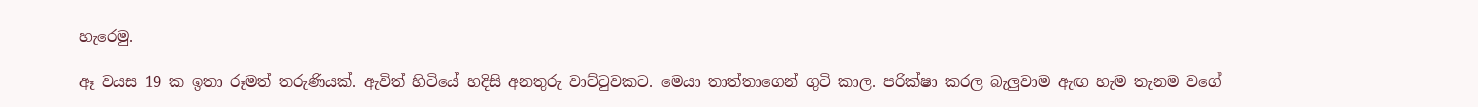හැරෙමු.

ඈ වයස 19 ක ඉතා රූමත් තරුණියක්. ඇවිත් හිටියේ හදිසි අනතුරු වාට්ටුවකට. මෙයා තාත්තාගෙන් ගුටි කාල. පරික්ෂා කරල බැලුවාම ඇඟ හැම තැනම වගේ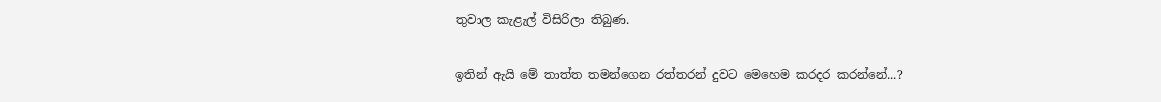තුවාල කැළැල් විසිරිලා තිබුණ.

ඉතින් ඇයි මේ තාත්ත තමන්ගෙන රත්තරන් දුවට මෙහෙම කරදර කරන්නේ...?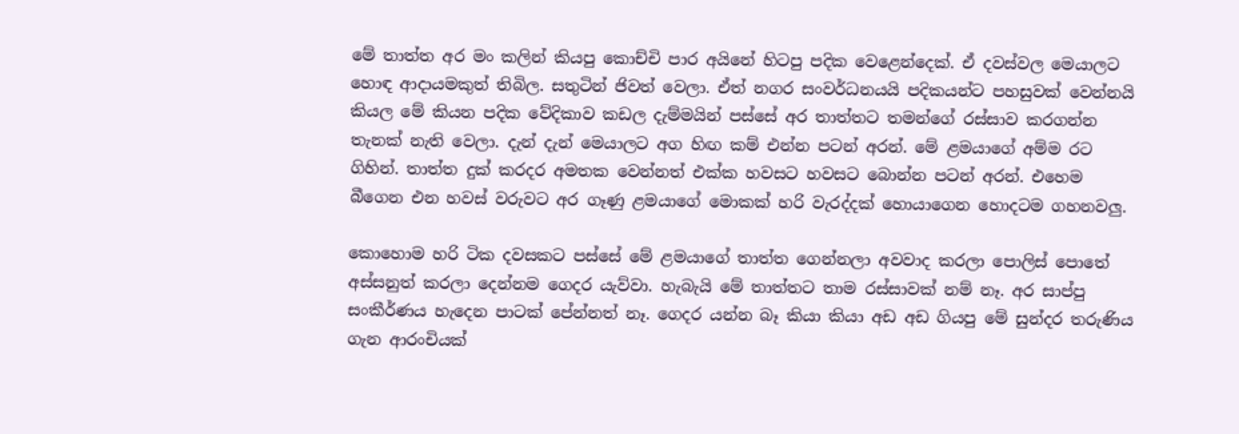මේ තාත්ත අර මං කලින් කියපු කොච්චි පාර අයිනේ හිටපු පදික වෙළෙන්දෙක්. ඒ දවස්වල මෙයාලට හොඳ ආදායමකුත් තිබිල. සතුටින් ජිවත් වෙලා. ඒත් නගර සංවර්ධනයයි පදිකයන්ට පහසුවක් වෙන්නයි කියල මේ කියන පදික වේදිකාව කඩල දැම්මයින් පස්සේ අර තාත්තට තමන්ගේ රස්සාව කරගන්න තැනක් නැති වෙලා. දැන් දැන් මෙයාලට අග හිඟ කම් එන්න පටන් අරන්. මේ ළමයාගේ අම්ම රට ගිහින්. තාත්ත දුක් කරදර අමතක වෙන්නත් එක්ක හවසට හවසට බොන්න පටන් අරන්. එහෙම බීගෙන එන හවස් වරුවට අර ගෑණු ළමයාගේ මොකක් හරි වැරද්දක් හොයාගෙන හොදටම ගහනවලු.

කොහොම හරි ටික දවසකට පස්සේ මේ ළමයාගේ තාත්ත ගෙන්නලා අවවාද කරලා පොලිස් පොතේ අස්සනුත් කරලා දෙන්නම ගෙදර යැව්වා. හැබැයි මේ තාත්තට තාම රස්සාවක් නම් නෑ. අර සාප්පු සංකීර්ණය හැදෙන පාටක් පේන්නත් නෑ. ගෙදර යන්න බෑ කියා කියා අඩ අඩ ගියපු මේ සුන්දර තරුණිය ගැන ආරංචියක්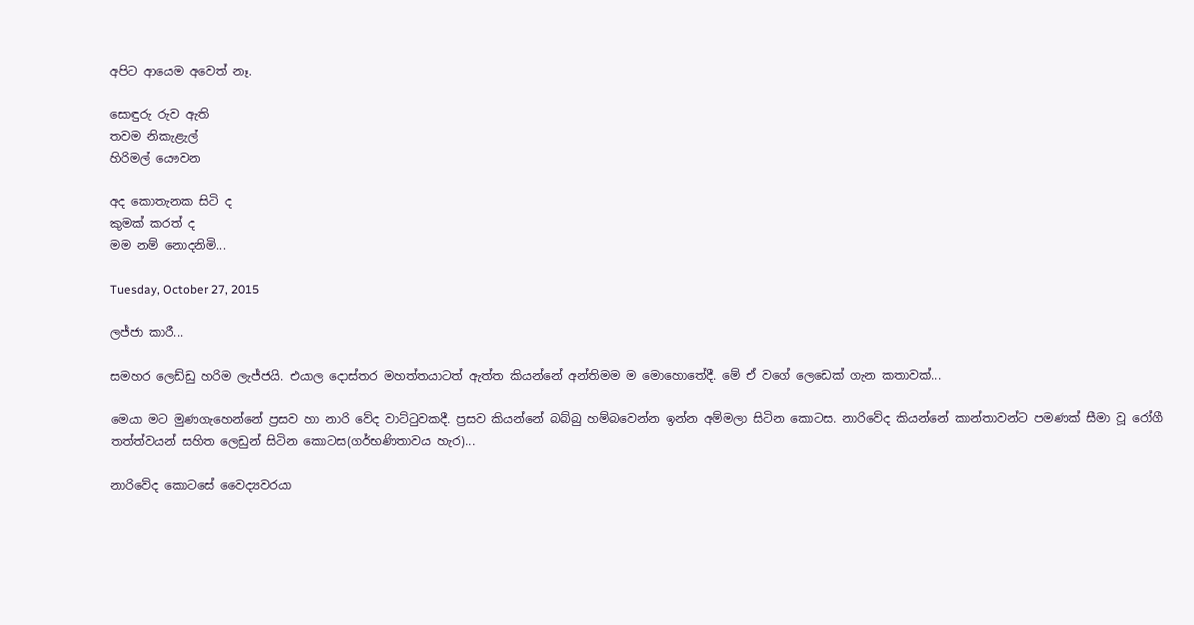අපිට ආයෙම අවෙත් නෑ.

සොඳුරු රුව ඇති
තවම නිකැළැල්
හිරිමල් යෞවන

අද කොතැනක සිටි ද
කුමක් කරත් ද
මම නම් නොදනිමි...

Tuesday, October 27, 2015

ලජ්ජා කාරී...

සමහර ලෙඩ්ඩු හරිම ලැජ්ජයි. එයාල දොස්තර මහත්තයාටත් ඇත්ත කියන්නේ අන්තිමම ම මොහොතේදී. මේ ඒ වගේ ලෙඩෙක් ගැන කතාවක්...

මෙයා මට මුණගැහෙන්නේ ප්‍රසව හා නාරි වේද වාට්ටුවකදී. ප්‍රසව කියන්නේ බබ්බු හම්බවෙන්න ඉන්න අම්මලා සිටින කොටස. නාරිවේද කියන්නේ කාන්තාවන්ට පමණක් සීමා වූ රෝගී තත්ත්වයන් සහිත ලෙඩුන් සිටින කොටස(ගර්භණිතාවය හැර)...

නාරිවේද කොටසේ වෛද්‍යවරයා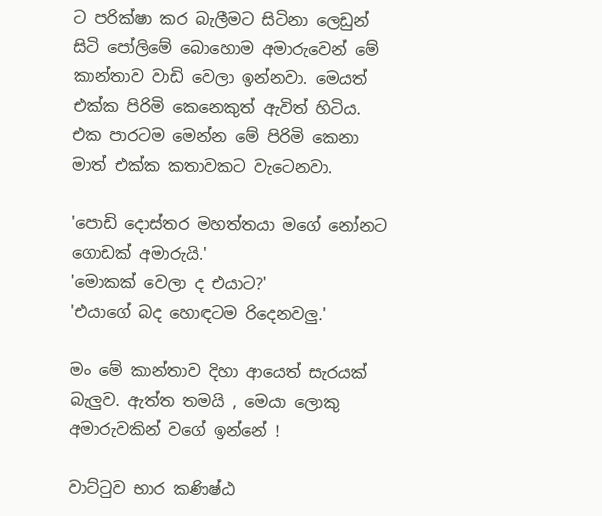ට පරික්ෂා කර බැලීමට සිටිනා ලෙඩුන් සිටි පෝලිමේ බොහොම අමාරුවෙන් මේ කාන්තාව වාඩි වෙලා ඉන්නවා. මෙයත් එක්ක පිරිමි කෙනෙකුත් ඇවිත් හිටිය. එක පාරටම මෙන්න මේ පිරිමි කෙනා මාත් එක්ක කතාවකට වැටෙනවා.

'පොඩි දොස්තර මහත්තයා මගේ නෝනට ගොඩක් අමාරුයි.'
'මොකක් වෙලා ද එයාට?'
'එයාගේ බද හොඳටම රිදෙනවලු.'

මං මේ කාන්තාව දිහා ආයෙත් සැරයක් බැලුව. ඇත්ත තමයි , මෙයා ලොකු අමාරුවකින් වගේ ඉන්නේ !

වාට්ටුව භාර කණිෂ්ඨ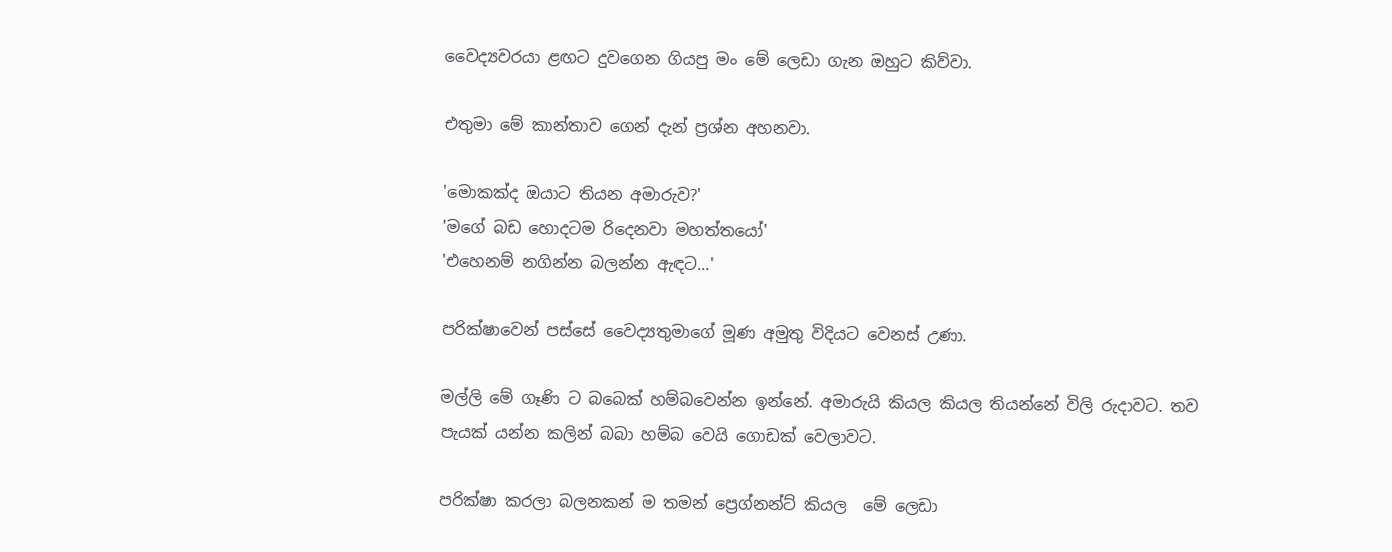වෛද්‍යවරයා ළඟට දුවගෙන ගියපු මං මේ ලෙඩා ගැන ඔහුට කිව්වා.

එතුමා මේ කාන්තාව ගෙන් දැන් ප්‍රශ්න අහනවා.

'මොකක්ද ඔයාට තියන අමාරුව?'
'මගේ බඩ හොදටම රිදෙනවා මහත්තයෝ'
'එහෙනම් නගින්න බලන්න ඇඳට...'

පරික්ෂාවෙන් පස්සේ වෛද්‍යතුමාගේ මූණ අමුතු විදියට වෙනස් උණා.

මල්ලි මේ ගෑණි ට බබෙක් හම්බවෙන්න ඉන්නේ. අමාරුයි කියල කියල තියන්නේ විලි රුදාවට. තව පැයක් යන්න කලින් බබා හම්බ වෙයි ගොඩක් වෙලාවට.

පරික්ෂා කරලා බලනකන් ම තමන් ප්‍රෙග්නන්ට් කියල  මේ ලෙඩා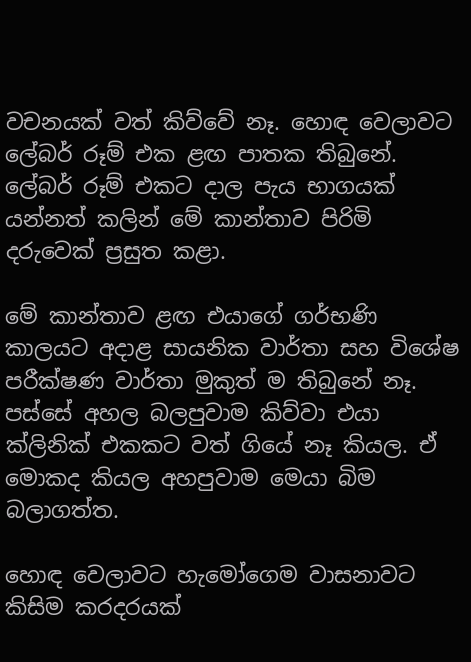වචනයක් වත් කිව්වේ නෑ. හොඳ වෙලාවට ලේබර් රූම් එක ළඟ පාතක තිබුනේ. ලේබර් රූම් එකට දාල පැය භාගයක් යන්නත් කලින් මේ කාන්තාව පිරිමි දරුවෙක් ප්‍රසුත කළා.

මේ කාන්තාව ළඟ එයාගේ ගර්භණි කාලයට අදාළ සායනික වාර්තා සහ විශේෂ පරීක්ෂණ වාර්තා මුකුත් ම තිබුනේ නෑ. පස්සේ අහල බලපුවාම කිව්වා එයා ක්ලිනික් එකකට වත් ගියේ නෑ කියල. ඒ මොකද කියල අහපුවාම මෙයා බිම බලාගත්ත.

හොඳ වෙලාවට හැමෝගෙම වාසනාවට කිසිම කරදරයක්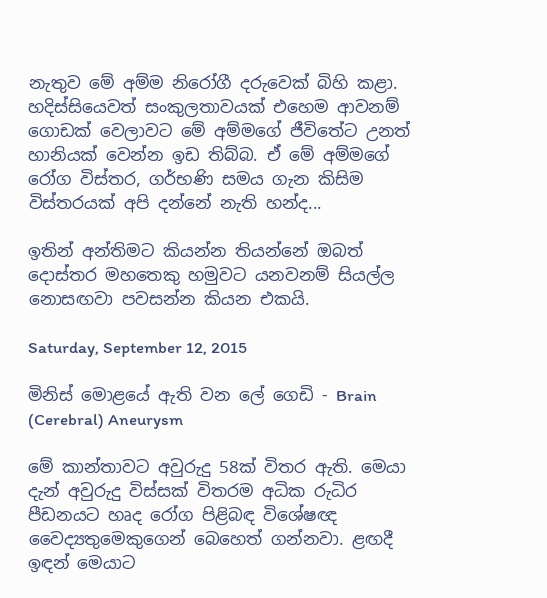නැතුව මේ අම්ම නිරෝගී දරුවෙක් බිහි කළා. හදිස්සියෙවත් සංකුලතාවයක් එහෙම ආවනම් ගොඩක් වෙලාවට මේ අම්මගේ ජීවිතේට උනත් හානියක් වෙන්න ඉඩ තිබ්බ. ඒ මේ අම්මගේ රෝග විස්තර, ගර්භණි සමය ගැන කිසිම විස්තරයක් අපි දන්නේ නැති හන්ද...

ඉතින් අන්තිමට කියන්න තියන්නේ ඔබත් දොස්තර මහතෙකු හමුවට යනවනම් සියල්ල නොසඟවා පවසන්න කියන එකයි.

Saturday, September 12, 2015

මිනිස් මොළයේ ඇති වන ලේ ගෙඩි - Brain (Cerebral) Aneurysm

මේ කාන්තාවට අවුරුදු 58ක් විතර ඇති. මෙයා දැන් අවුරුදු විස්සක් විතරම අධික රුධිර පීඩනයට හෘද රෝග පිළිබඳ විශේෂඥ වෛද්‍යතුමෙකුගෙන් බෙහෙත් ගන්නවා. ළඟදී ඉඳන් මෙයාට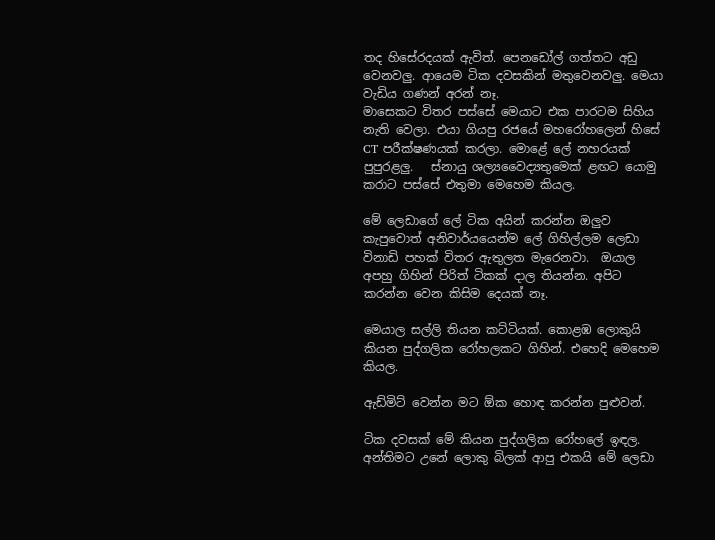තද හිසේරදයක් ඇවිත්. පෙනඩෝල් ගත්තට අඩු වෙනවලු. ආයෙම ටික දවසකින් මතුවෙනවලු. මෙයා වැඩිය ගණන් අරන් නෑ.
මාසෙකට විතර පස්සේ මෙයාට එක පාරටම සිහිය නැති වෙලා. එයා ගියපු රජයේ මහරෝහලෙන් හිසේ CT පරීක්ෂණයක් කරලා. මොළේ ලේ නහරයක් පුපුරළලු.   ස්නායු ශල්‍යවෛද්‍යතුමෙක් ළඟට යොමු කරාට පස්සේ එතුමා මෙහෙම කියල.

මේ ලෙඩාගේ ලේ ටික අයින් කරන්න ඔලුව කැපුවොත් අනිවාර්යයෙන්ම ලේ ගිහිල්ලම ලෙඩා විනාඩි පහක් විතර ඇතුලත මැරෙනවා.  ඔයාල අපහු ගිහින් පිරිත් ටිකක් දාල තියන්න. අපිට කරන්න වෙන කිසිම දෙයක් නෑ.

මෙයාල සල්ලි තියන කට්ටියක්. කොළඹ ලොකුයි කියන පුද්ගලික රෝහලකට ගිහින්. එහෙදි මෙහෙම කියල.

ඇඩ්මිට් වෙන්න මට ඕක හොඳ කරන්න පුළුවන්.

ටික දවසක් මේ කියන පුද්ගලික රෝහලේ ඉඳල. අන්තිමට උනේ ලොකු බිලක් ආපු එකයි මේ ලෙඩා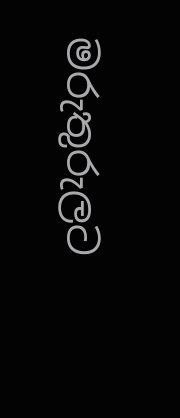මරුතුරුලට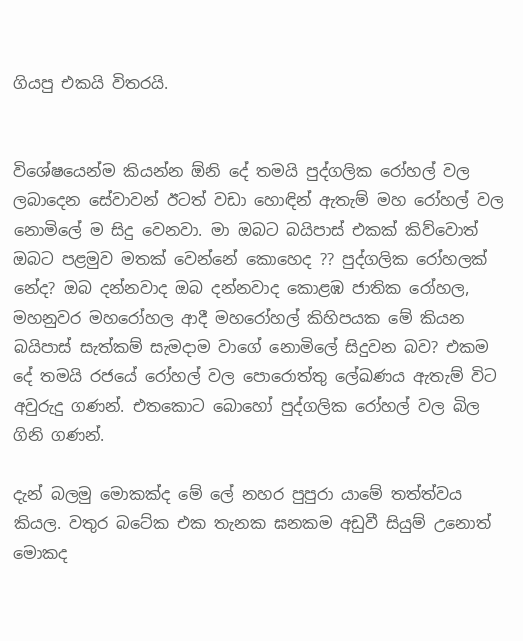ගියපු එකයි විතරයි.


විශේෂයෙන්ම කියන්න ඕනි දේ තමයි පුද්ගලික රෝහල් වල ලබාදෙන සේවාවන් ඊටත් වඩා හොඳින් ඇතැම් මහ රෝහල් වල නොමිලේ ම සිදු වෙනවා. මා ඔබට බයිපාස් එකක් කිව්වොත් ඔබට පළමුව මතක් වෙන්නේ කොහෙද ?? පුද්ගලික රෝහලක් නේද? ඔබ දන්නවාද ඔබ දන්නවාද කොළඹ ජාතික රෝහල, මහනුවර මහරෝහල ආදී මහරෝහල් කිහිපයක මේ කියන බයිපාස් සැත්කම් සැමදාම වාගේ නොමිලේ සිදුවන බව? එකම දේ තමයි රජයේ රෝහල් වල පොරොත්තු ලේඛණය ඇතැම් විට අවුරුදු ගණන්. එතකොට බොහෝ පුද්ගලික රෝහල් වල බිල ගිනි ගණන්.

දැන් බලමු මොකක්ද මේ ලේ නහර පුපුරා යාමේ තත්ත්වය කියල. වතුර බටේක එක තැනක ඝනකම අඩුවී සියුම් උනොත් මොකද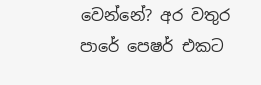වෙන්නේ? අර වතුර පාරේ පෙෂර් එකට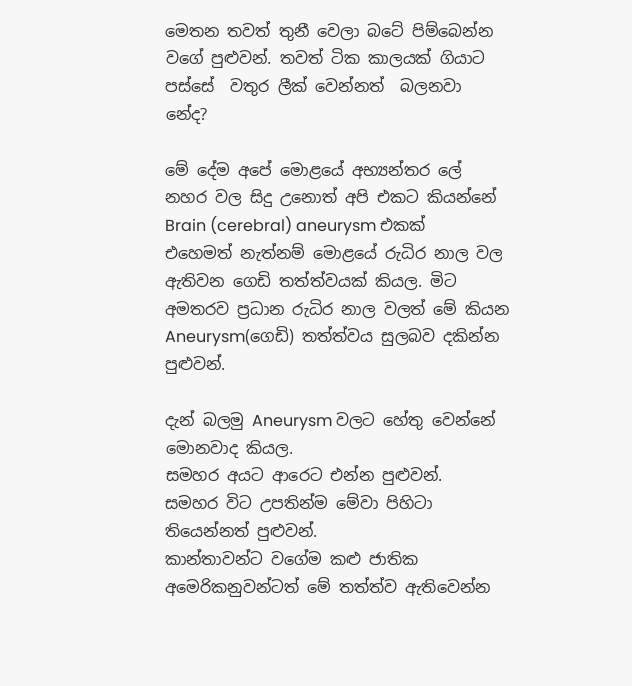මෙතන තවත් තුනී වෙලා බටේ පිම්බෙන්න වගේ පුළුවන්. තවත් ටික කාලයක් ගියාට පස්සේ  වතුර ලීක් වෙන්නත්  බලනවා නේද?

මේ දේම අපේ මොළයේ අභ්‍යන්තර ලේ නහර වල සිදු උනොත් අපි එකට කියන්නේ Brain (cerebral) aneurysm එකක් එහෙමත් නැත්නම් මොළයේ රුධිර නාල වල ඇතිවන ගෙඩි තත්ත්වයක් කියල. මිට අමතරව ප්‍රධාන රුධිර නාල වලත් මේ කියන Aneurysm(ගෙඩි) තත්ත්වය සුලබව දකින්න පුළුවන්.

දැන් බලමු Aneurysm වලට හේතු වෙන්නේ මොනවාද කියල.
සමහර අයට ආරෙට එන්න පුළුවන්.
සමහර විට උපතින්ම මේවා පිහිටා තියෙන්නත් පුළුවන්.
කාන්තාවන්ට වගේම කළු ජාතික අමෙරිකනුවන්ටත් මේ තත්ත්ව ඇතිවෙන්න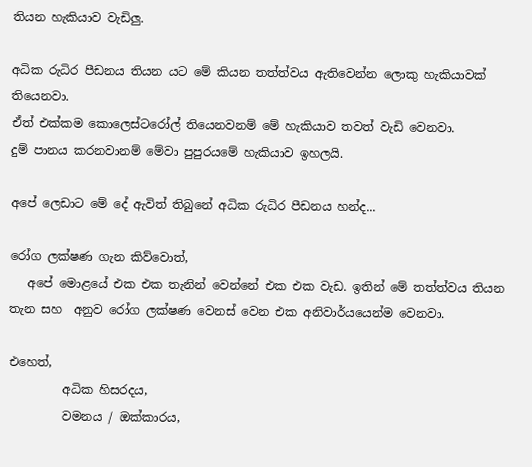තියන හැකියාව වැඩිලු.

අධික රුධිර පීඩනය තියන යට මේ කියන තත්ත්වය ඇතිවෙන්න ලොකු හැකියාවක් තියෙනවා.
ඒත් එක්කම කොලෙස්ටරෝල් තියෙනවනම් මේ හැකියාව තවත් වැඩි වෙනවා.
දුම් පානය කරනවානම් මේවා පුපුරයමේ හැකියාව ඉහලයි.

අපේ ලෙඩාට මේ දේ ඇවිත් තිබුනේ අධික රුධිර පීඩනය හන්ද...

රෝග ලක්ෂණ ගැන කිව්වොත්,
   අපේ මොළයේ එක එක තැනින් වෙන්නේ එක එක වැඩ. ඉතින් මේ තත්ත්වය තියන තැන සහ  අනුව රෝග ලක්ෂණ වෙනස් වෙන එක අනිවාර්යයෙන්ම වෙනවා.

එහෙත්,
         අධික හිසරදය,
         වමනය / ඔක්කාරය,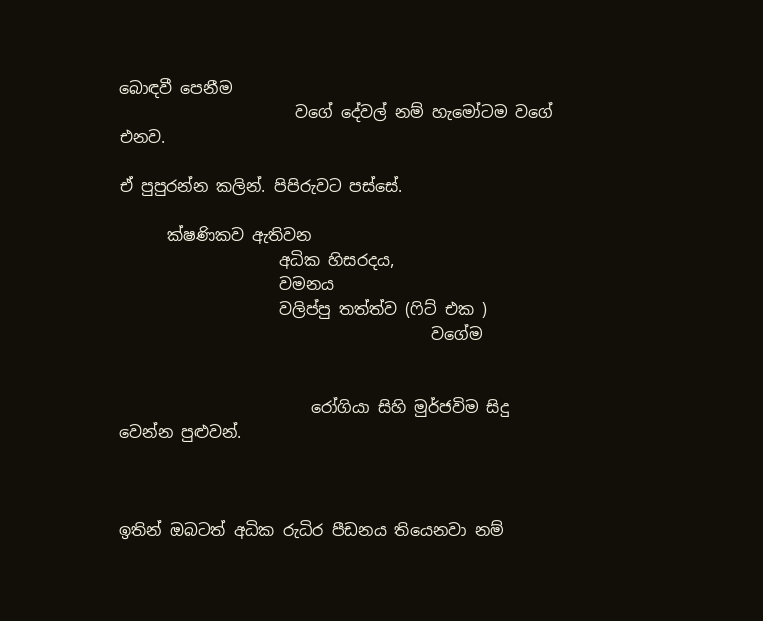බොඳවී පෙනීම
                      වගේ දේවල් නම් හැමෝටම වගේ එනව.

ඒ පුපුරන්න කලින්. පිපිරුවට පස්සේ.

      ක්ෂණිකව ඇතිවන
                    අධික හිසරදය,
                    වමනය
                    වලිප්පු තත්ත්ව (ෆිට් එක )
                                       වගේම


                        රෝගියා සිහි මුර්ජවිම සිදු වෙන්න පුළුවන්.



ඉතින් ඔබටත් අධික රුධිර පීඩනය තියෙනවා නම්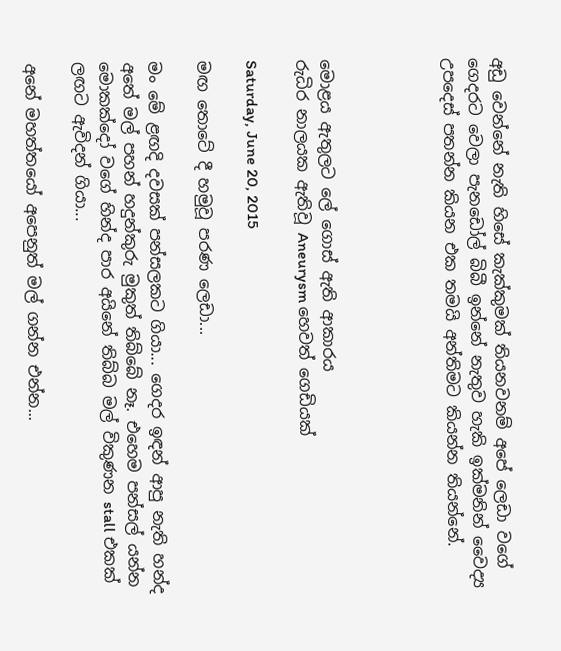අඩු වෙන්නේ නැති හිසේ කැක්කුමක් තියනවනම් අපේ ලෙඩා වගේ ගෙදරට වෙලා පැනඩෝල් බිබී ඉන්නේ නැතුව හැකි ඉක්මනින් වෛද්‍ය උපදෙස් පතන්න කියන එක තමයි අන්තිමට කියන්න තියන්නේ.




මොළය ඇතුලට ලේ ගොස් ඇති ආකාරය
රුධිර නාලයක ඇතිවූ Aneurysm හෙවත් ගෙඩියක්

Saturday, June 20, 2015

මඟ තොටේ දී හමුවූ පරණ ලෙඩා...

මං මේ ළඟදි දවසක් පන්සලකට ගියා... ගෙදර ඉඳන් ආපු නැති හන්ද අතේ මල් පහන් හදුන්කුරු මුකුත් තිබ්බේ නෑ. එහෙම පන්සල් යන්න මොකක්දෝ වගේ හින්ද පාර අයිනේ තිබ්බ මල් විකුණන stall එකක් ලඟට ඇවිදන් ගියා...

අනේ මහත්තයෝ අපෙනුත් මල් ගන්න එන්න...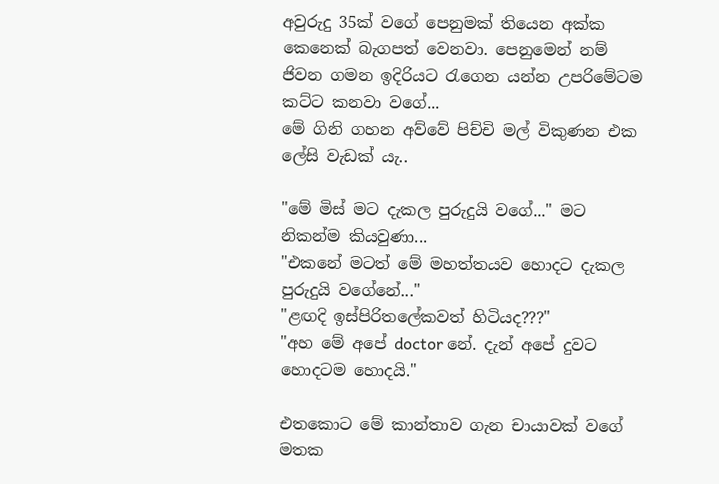අවුරුදු 35ක් වගේ පෙනුමක් තියෙන අක්ක කෙනෙක් බැගපත් වෙනවා. පෙනුමෙන් නම් ජිවන ගමන ඉදිරියට රැගෙන යන්න උපරිමේටම කට්ට කනවා වගේ...
මේ ගිනි ගහන අව්වේ පිච්චි මල් විකුණන එක ලේසි වැඩක් යැ..

"මේ මිස් මට දැකල පුරුදුයි වගේ..." මට නිකන්ම කියවුණා...
"එකනේ මටත් මේ මහත්තයව හොදට දැකල පුරුදුයි වගේනේ..."
"ළඟදි ඉස්පිරිතලේකවත් හිටියද???"
"අහ මේ අපේ doctor නේ. දැන් අපේ දුවට හොදටම හොදයි."

එතකොට මේ කාන්තාව ගැන චායාවක් වගේ මතක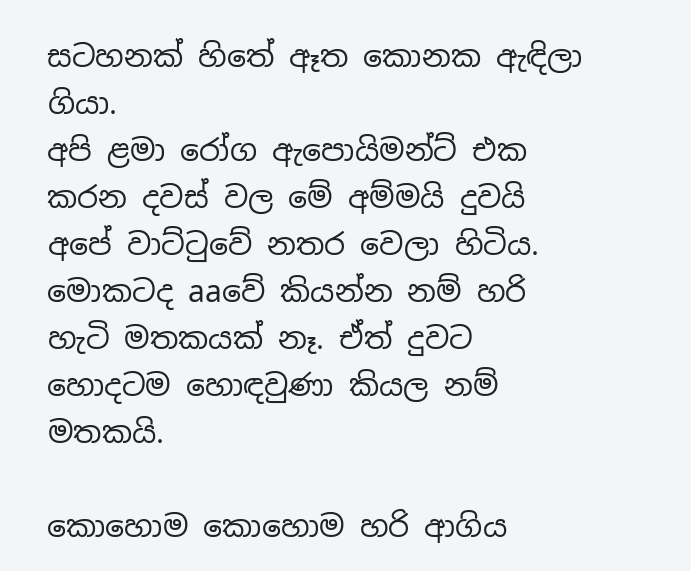සටහනක් හිතේ ඈත කොනක ඇඳිලා ගියා.
අපි ළමා රෝග ඇපොයිමන්ට් එක කරන දවස් වල මේ අම්මයි දුවයි අපේ වාට්ටුවේ නතර වෙලා හිටිය. මොකටද aaවේ කියන්න නම් හරි හැටි මතකයක් නෑ. ඒත් දුවට හොදටම හොඳවුණා කියල නම් මතකයි.

කොහොම කොහොම හරි ආගිය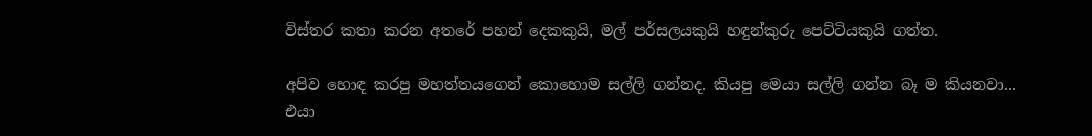විස්තර කතා කරන අතරේ පහන් දෙකකුයි, මල් පර්සලයකුයි හඳුන්කුරු පෙට්ටියකුයි ගත්ත.

අපිව හොඳ කරපු මහත්තයගෙන් කොහොම සල්ලි ගන්නද. කියපු මෙයා සල්ලි ගන්න බෑ ම කියනවා...
එයා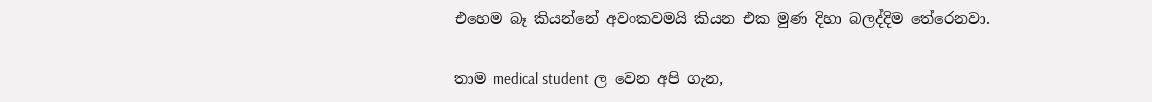එහෙම බෑ කියන්නේ අවංකවමයි කියන එක මුණ දිහා බලද්දිම තේරෙනවා.

තාම medical student ල වෙන අපි ගැන,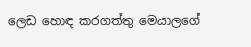ලෙඩ හොඳ කරගත්තු මෙයාලගේ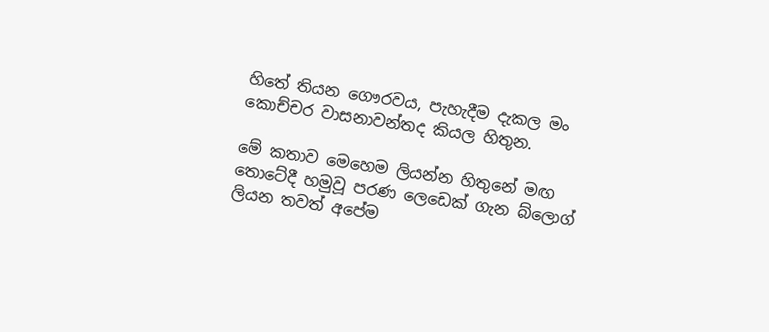හිතේ තියන ගෞරවය, පැහැදීම දැකල මං කොච්චර වාසනාවන්තද කියල හිතුන.

මේ කතාව මෙහෙම ලියන්න හිතුනේ මඟ තොටේදී හමුවූ පරණ ලෙඩෙක් ගැන බ්ලොග් ලියන තවත් අපේම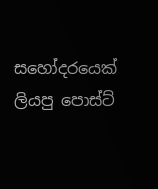සහෝදරයෙක් ලියපු පොස්ට්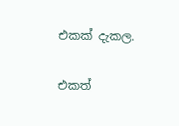එකක් දැකල.

එකත්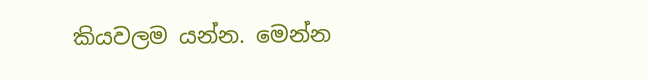කියවලම යන්න. මෙන්න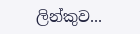ලින්කුව...